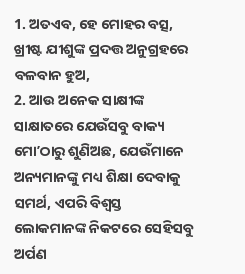1. ଅତଏବ, ହେ ମୋହର ବତ୍ସ, ଖ୍ରୀଷ୍ଟ ଯୀଶୁଙ୍କ ପ୍ରଦତ୍ତ ଅନୁଗ୍ରହରେ ବଳବାନ ହୁଅ,
2. ଆଉ ଅନେକ ସାକ୍ଷୀଙ୍କ ସାକ୍ଷାତରେ ଯେଉଁସବୁ ବାକ୍ୟ ମୋʼଠାରୁ ଶୁଣିଅଛ, ଯେଉଁମାନେ ଅନ୍ୟମାନଙ୍କୁ ମଧ୍ୟ ଶିକ୍ଷା ଦେବାକୁ ସମର୍ଥ, ଏପରି ବିଶ୍ଵସ୍ତ ଲୋକମାନଙ୍କ ନିକଟରେ ସେହିସବୁ ଅର୍ପଣ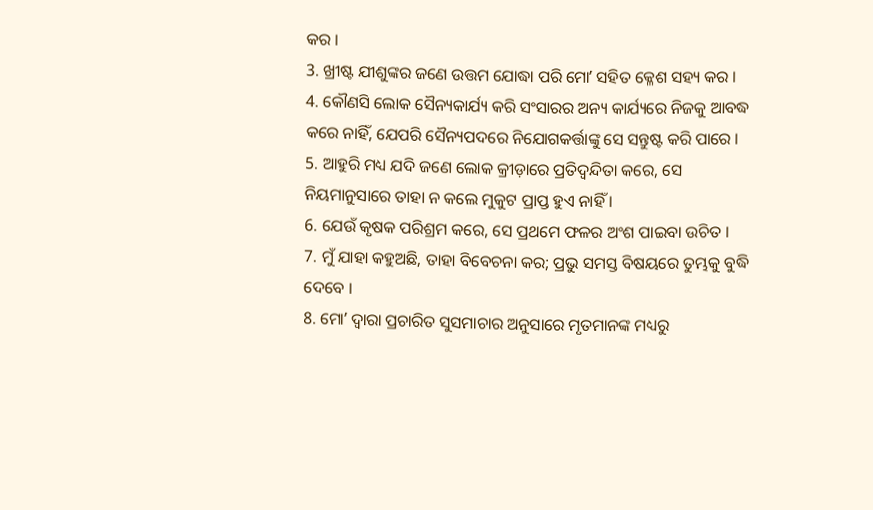କର ।
3. ଖ୍ରୀଷ୍ଟ ଯୀଶୁଙ୍କର ଜଣେ ଉତ୍ତମ ଯୋଦ୍ଧା ପରି ମୋʼ ସହିତ କ୍ଳେଶ ସହ୍ୟ କର ।
4. କୌଣସି ଲୋକ ସୈନ୍ୟକାର୍ଯ୍ୟ କରି ସଂସାରର ଅନ୍ୟ କାର୍ଯ୍ୟରେ ନିଜକୁ ଆବଦ୍ଧ କରେ ନାହିଁ, ଯେପରି ସୈନ୍ୟପଦରେ ନିଯୋଗକର୍ତ୍ତାଙ୍କୁ ସେ ସନ୍ତୁଷ୍ଟ କରି ପାରେ ।
5. ଆହୁରି ମଧ୍ୟ ଯଦି ଜଣେ ଲୋକ କ୍ରୀଡ଼ାରେ ପ୍ରତିଦ୍ଵନ୍ଦିତା କରେ, ସେ ନିୟମାନୁସାରେ ତାହା ନ କଲେ ମୁକୁଟ ପ୍ରାପ୍ତ ହୁଏ ନାହିଁ ।
6. ଯେଉଁ କୃଷକ ପରିଶ୍ରମ କରେ, ସେ ପ୍ରଥମେ ଫଳର ଅଂଶ ପାଇବା ଉଚିତ ।
7. ମୁଁ ଯାହା କହୁଅଛି, ତାହା ବିବେଚନା କର; ପ୍ରଭୁ ସମସ୍ତ ବିଷୟରେ ତୁମ୍ଭକୁ ବୁଦ୍ଧି ଦେବେ ।
8. ମୋʼ ଦ୍ଵାରା ପ୍ରଚାରିତ ସୁସମାଚାର ଅନୁସାରେ ମୃତମାନଙ୍କ ମଧ୍ୟରୁ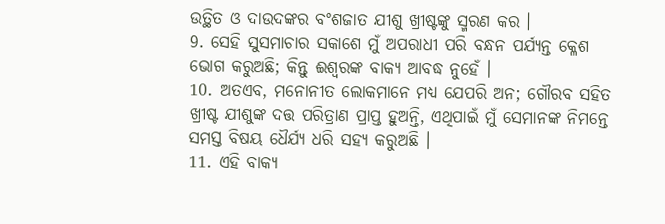ଉତ୍ଥିତ ଓ ଦାଉଦଙ୍କର ବଂଶଜାତ ଯୀଶୁ ଖ୍ରୀଷ୍ଟଙ୍କୁ ସ୍ମରଣ କର ।
9. ସେହି ସୁସମାଚାର ସକାଶେ ମୁଁ ଅପରାଧୀ ପରି ବନ୍ଧନ ପର୍ଯ୍ୟନ୍ତ କ୍ଳେଶ ଭୋଗ କରୁଅଛି; କିନ୍ତୁ ଈଶ୍ଵରଙ୍କ ବାକ୍ୟ ଆବଦ୍ଧ ନୁହେଁ ।
10. ଅତଏବ, ମନୋନୀତ ଲୋକମାନେ ମଧ୍ୟ ଯେପରି ଅନ; ଗୌରବ ସହିତ ଖ୍ରୀଷ୍ଟ ଯୀଶୁଙ୍କ ଦତ୍ତ ପରିତ୍ରାଣ ପ୍ରାପ୍ତ ହୁଅନ୍ତି, ଏଥିପାଇଁ ମୁଁ ସେମାନଙ୍କ ନିମନ୍ତେ ସମସ୍ତ ବିଷୟ ଧୈର୍ଯ୍ୟ ଧରି ସହ୍ୟ କରୁଅଛି ।
11. ଏହି ବାକ୍ୟ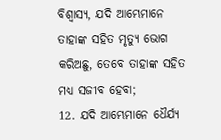ବିଶ୍ଵାସ୍ୟ, ଯଦି ଆମ୍ଭେମାନେ ତାହାଙ୍କ ସହିତ ମୃତ୍ୟୁ ଭୋଗ କରିଅଛୁ, ତେବେ ତାହାଙ୍କ ସହିତ ମଧ୍ୟ ସଜୀବ ହେବା;
12. ଯଦି ଆମ୍ଭେମାନେ ଧୈର୍ଯ୍ୟ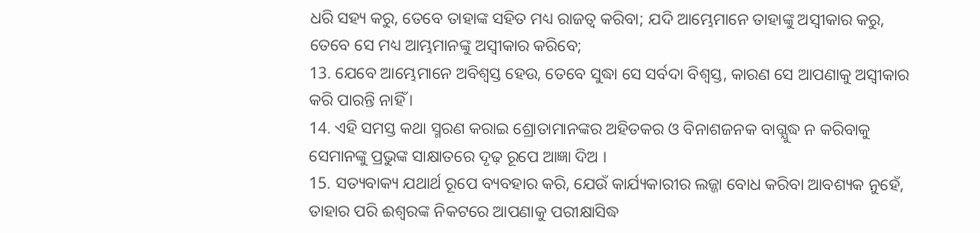ଧରି ସହ୍ୟ କରୁ, ତେବେ ତାହାଙ୍କ ସହିତ ମଧ୍ୟ ରାଜତ୍ଵ କରିବା; ଯଦି ଆମ୍ଭେମାନେ ତାହାଙ୍କୁ ଅସ୍ଵୀକାର କରୁ, ତେବେ ସେ ମଧ୍ୟ ଆମ୍ଭମାନଙ୍କୁ ଅସ୍ଵୀକାର କରିବେ;
13. ଯେବେ ଆମ୍ଭେମାନେ ଅବିଶ୍ଵସ୍ତ ହେଉ, ତେବେ ସୁଦ୍ଧା ସେ ସର୍ବଦା ବିଶ୍ଵସ୍ତ, କାରଣ ସେ ଆପଣାକୁ ଅସ୍ଵୀକାର କରି ପାରନ୍ତି ନାହିଁ ।
14. ଏହି ସମସ୍ତ କଥା ସ୍ମରଣ କରାଇ ଶ୍ରୋତାମାନଙ୍କର ଅହିତକର ଓ ବିନାଶଜନକ ବାଗ୍ଯୁଦ୍ଧ ନ କରିବାକୁ ସେମାନଙ୍କୁ ପ୍ରଭୁଙ୍କ ସାକ୍ଷାତରେ ଦୃଢ଼ ରୂପେ ଆଜ୍ଞା ଦିଅ ।
15. ସତ୍ୟବାକ୍ୟ ଯଥାର୍ଥ ରୂପେ ବ୍ୟବହାର କରି, ଯେଉଁ କାର୍ଯ୍ୟକାରୀର ଲଜ୍ଜା ବୋଧ କରିବା ଆବଶ୍ୟକ ନୁହେଁ, ତାହାର ପରି ଈଶ୍ଵରଙ୍କ ନିକଟରେ ଆପଣାକୁ ପରୀକ୍ଷାସିଦ୍ଧ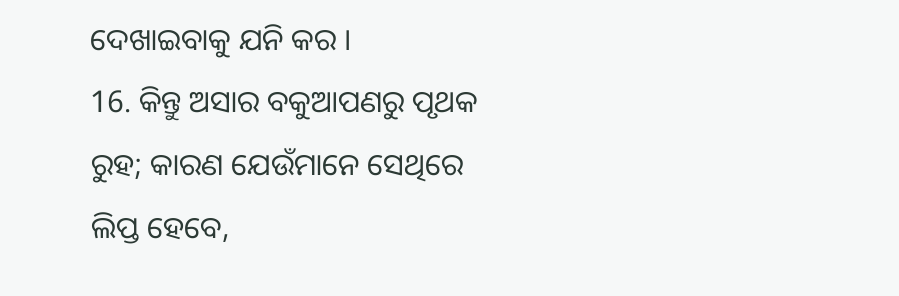ଦେଖାଇବାକୁ ଯନି କର ।
16. କିନ୍ତୁ ଅସାର ବକୁଆପଣରୁ ପୃଥକ ରୁହ; କାରଣ ଯେଉଁମାନେ ସେଥିରେ ଲିପ୍ତ ହେବେ,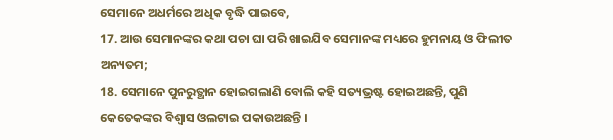ସେମାନେ ଅଧର୍ମରେ ଅଧିକ ବୃଦ୍ଧି ପାଇବେ,
17. ଆଉ ସେମାନଙ୍କର କଥା ପଚା ଘା ପରି ଖାଇଯିବ ସେମାନଙ୍କ ମଧ୍ୟରେ ହୁମନାୟ ଓ ଫିଲୀତ ଅନ୍ୟତମ;
18. ସେମାନେ ପୁନରୁତ୍ଥାନ ହୋଇଗଲାଣି ବୋଲି କହି ସତ୍ୟଭ୍ରଷ୍ଟ ହୋଇଅଛନ୍ତି, ପୁଣି କେତେକଙ୍କର ବିଶ୍ଵାସ ଓଲଟାଇ ପକାଉଅଛନ୍ତି ।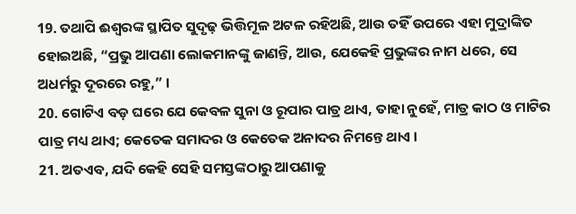19. ତଥାପି ଈଶ୍ଵରଙ୍କ ସ୍ଥାପିତ ସୁଦୃଢ଼ ଭିତ୍ତିମୂଳ ଅଟଳ ରହିଅଛି, ଆଉ ତହିଁ ଉପରେ ଏହା ମୁଦ୍ରାଙ୍କିତ ହୋଇଅଛି, “ପ୍ରଭୁ ଆପଣା ଲୋକମାନଙ୍କୁ ଜାଣନ୍ତି, ଆଉ, ଯେକେହି ପ୍ରଭୁଙ୍କର ନାମ ଧରେ, ସେ ଅଧର୍ମରୁ ଦୂରରେ ରହୁ,” ।
20. ଗୋଟିଏ ବଡ଼ ଘରେ ଯେ କେବଳ ସୁନା ଓ ରୂପାର ପାତ୍ର ଥାଏ, ତାହା ନୁହେଁ, ମାତ୍ର କାଠ ଓ ମାଟିର ପାତ୍ର ମଧ୍ୟ ଥାଏ; କେତେକ ସମାଦର ଓ କେତେକ ଅନାଦର ନିମନ୍ତେ ଥାଏ ।
21. ଅତଏବ, ଯଦି କେହି ସେହି ସମସ୍ତଙ୍କଠାରୁ ଆପଣାକୁ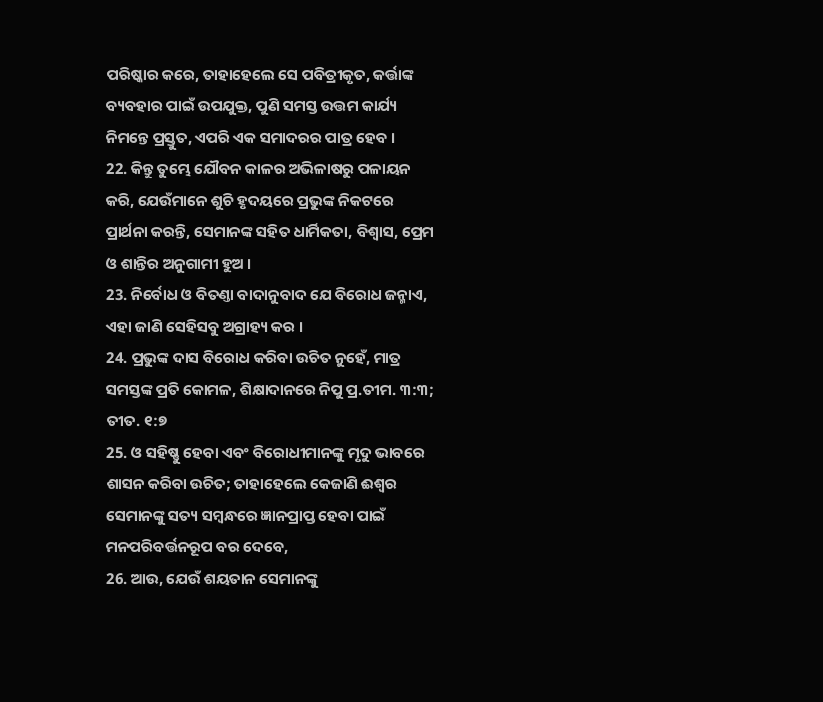ପରିଷ୍କାର କରେ, ତାହାହେଲେ ସେ ପବିତ୍ରୀକୃତ, କର୍ତ୍ତାଙ୍କ ବ୍ୟବହାର ପାଇଁ ଉପଯୁକ୍ତ, ପୁଣି ସମସ୍ତ ଉତ୍ତମ କାର୍ଯ୍ୟ ନିମନ୍ତେ ପ୍ରସ୍ତୁତ, ଏପରି ଏକ ସମାଦରର ପାତ୍ର ହେବ ।
22. କିନ୍ତୁ ତୁମ୍ଭେ ଯୌବନ କାଳର ଅଭିଳାଷରୁ ପଳାୟନ କରି, ଯେଉଁମାନେ ଶୁଚି ହୃଦୟରେ ପ୍ରଭୁଙ୍କ ନିକଟରେ ପ୍ରାର୍ଥନା କରନ୍ତି, ସେମାନଙ୍କ ସହିତ ଧାର୍ମିକତା, ବିଶ୍ଵାସ, ପ୍ରେମ ଓ ଶାନ୍ତିର ଅନୁଗାମୀ ହୁଅ ।
23. ନିର୍ବୋଧ ଓ ବିତଣ୍ତା ବାଦାନୁବାଦ ଯେ ବିରୋଧ ଜନ୍ମାଏ, ଏହା ଜାଣି ସେହିସବୁ ଅଗ୍ରାହ୍ୟ କର ।
24. ପ୍ରଭୁଙ୍କ ଦାସ ବିରୋଧ କରିବା ଉଚିତ ନୁହେଁ, ମାତ୍ର ସମସ୍ତଙ୍କ ପ୍ରତି କୋମଳ, ଶିକ୍ଷାଦାନରେ ନିପୁ ପ୍ର.ତୀମ. ୩:୩; ତୀତ. ୧:୭
25. ଓ ସହିଷ୍ଣୁ ହେବା ଏବଂ ବିରୋଧୀମାନଙ୍କୁ ମୃଦୁ ଭାବରେ ଶାସନ କରିବା ଉଚିତ; ତାହାହେଲେ କେଜାଣି ଈଶ୍ଵର ସେମାନଙ୍କୁ ସତ୍ୟ ସମ୍ଵନ୍ଧରେ ଜ୍ଞାନପ୍ରାପ୍ତ ହେବା ପାଇଁ ମନପରିବର୍ତ୍ତନରୂପ ବର ଦେବେ,
26. ଆଉ, ଯେଉଁ ଶୟତାନ ସେମାନଙ୍କୁ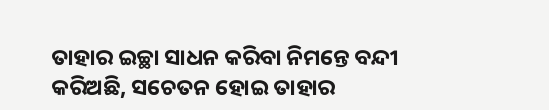ତାହାର ଇଚ୍ଛା ସାଧନ କରିବା ନିମନ୍ତେ ବନ୍ଦୀ କରିଅଛି, ସଚେତନ ହୋଇ ତାହାର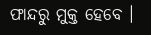ଫାନ୍ଦରୁ ମୁକ୍ତ ହେବେ ।